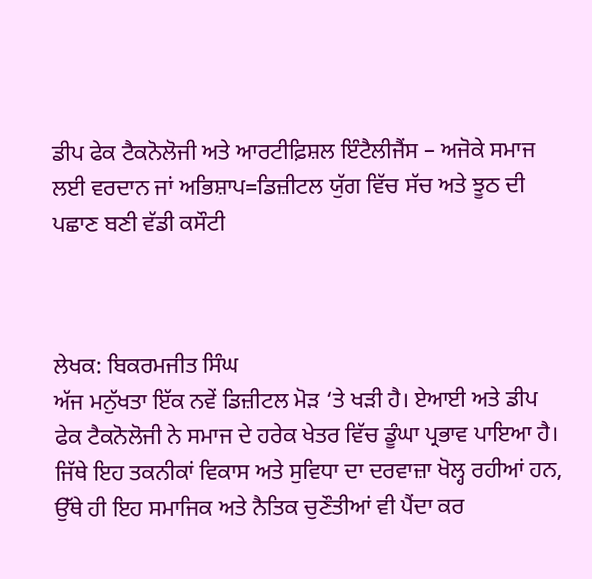ਡੀਪ ਫੇਕ ਟੈਕਨੋਲੋਜੀ ਅਤੇ ਆਰਟੀਫ਼ਿਸ਼ਲ ਇੰਟੈਲੀਜੈਂਸ – ਅਜੋਕੇ ਸਮਾਜ ਲਈ ਵਰਦਾਨ ਜਾਂ ਅਭਿਸ਼ਾਪ=ਡਿਜ਼ੀਟਲ ਯੁੱਗ ਵਿੱਚ ਸੱਚ ਅਤੇ ਝੂਠ ਦੀ ਪਛਾਣ ਬਣੀ ਵੱਡੀ ਕਸੌਟੀ



ਲੇਖਕ: ਬਿਕਰਮਜੀਤ ਸਿੰਘ
ਅੱਜ ਮਨੁੱਖਤਾ ਇੱਕ ਨਵੇਂ ਡਿਜ਼ੀਟਲ ਮੋੜ ‘ਤੇ ਖੜੀ ਹੈ। ਏਆਈ ਅਤੇ ਡੀਪ ਫੇਕ ਟੈਕਨੋਲੋਜੀ ਨੇ ਸਮਾਜ ਦੇ ਹਰੇਕ ਖੇਤਰ ਵਿੱਚ ਡੂੰਘਾ ਪ੍ਰਭਾਵ ਪਾਇਆ ਹੈ। ਜਿੱਥੇ ਇਹ ਤਕਨੀਕਾਂ ਵਿਕਾਸ ਅਤੇ ਸੁਵਿਧਾ ਦਾ ਦਰਵਾਜ਼ਾ ਖੋਲ੍ਹ ਰਹੀਆਂ ਹਨ, ਉੱਥੇ ਹੀ ਇਹ ਸਮਾਜਿਕ ਅਤੇ ਨੈਤਿਕ ਚੁਣੌਤੀਆਂ ਵੀ ਪੈਂਦਾ ਕਰ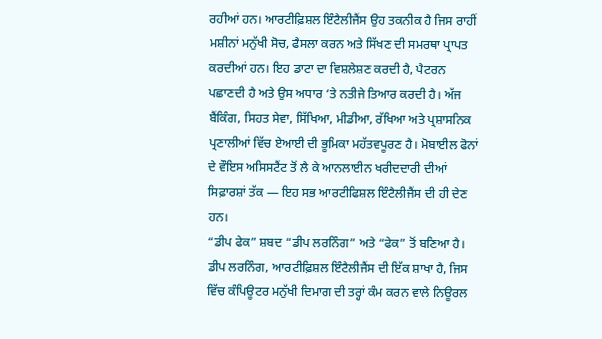ਰਹੀਆਂ ਹਨ। ਆਰਟੀਫ਼ਿਸ਼ਲ ਇੰਟੈਲੀਜੈਂਸ ਉਹ ਤਕਨੀਕ ਹੈ ਜਿਸ ਰਾਹੀਂ ਮਸ਼ੀਨਾਂ ਮਨੁੱਖੀ ਸੋਚ, ਫੈਸਲਾ ਕਰਨ ਅਤੇ ਸਿੱਖਣ ਦੀ ਸਮਰਥਾ ਪ੍ਰਾਪਤ ਕਰਦੀਆਂ ਹਨ। ਇਹ ਡਾਟਾ ਦਾ ਵਿਸ਼ਲੇਸ਼ਣ ਕਰਦੀ ਹੈ, ਪੈਟਰਨ ਪਛਾਣਦੀ ਹੈ ਅਤੇ ਉਸ ਅਧਾਰ ‘ਤੇ ਨਤੀਜੇ ਤਿਆਰ ਕਰਦੀ ਹੈ। ਅੱਜ ਬੈਂਕਿੰਗ, ਸਿਹਤ ਸੇਵਾ, ਸਿੱਖਿਆ, ਮੀਡੀਆ, ਰੱਖਿਆ ਅਤੇ ਪ੍ਰਸ਼ਾਸਨਿਕ ਪ੍ਰਣਾਲੀਆਂ ਵਿੱਚ ਏਆਈ ਦੀ ਭੂਮਿਕਾ ਮਹੱਤਵਪੂਰਣ ਹੈ। ਮੋਬਾਈਲ ਫੋਨਾਂ ਦੇ ਵੌਇਸ ਅਸਿਸਟੈਂਟ ਤੋਂ ਲੈ ਕੇ ਆਨਲਾਈਨ ਖਰੀਦਦਾਰੀ ਦੀਆਂ ਸਿਫ਼ਾਰਸ਼ਾਂ ਤੱਕ — ਇਹ ਸਭ ਆਰਟੀਫਿਸ਼ਲ ਇੰਟੈਲੀਜੈਂਸ ਦੀ ਹੀ ਦੇਣ ਹਨ।
“ਡੀਪ ਫੇਕ” ਸ਼ਬਦ “ਡੀਪ ਲਰਨਿੰਗ” ਅਤੇ “ਫੇਕ” ਤੋਂ ਬਣਿਆ ਹੈ। ਡੀਪ ਲਰਨਿੰਗ, ਆਰਟੀਫ਼ਿਸ਼ਲ ਇੰਟੈਲੀਜੈਂਸ ਦੀ ਇੱਕ ਸ਼ਾਖਾ ਹੈ, ਜਿਸ ਵਿੱਚ ਕੰਪਿਊਟਰ ਮਨੁੱਖੀ ਦਿਮਾਗ ਦੀ ਤਰ੍ਹਾਂ ਕੰਮ ਕਰਨ ਵਾਲੇ ਨਿਊਰਲ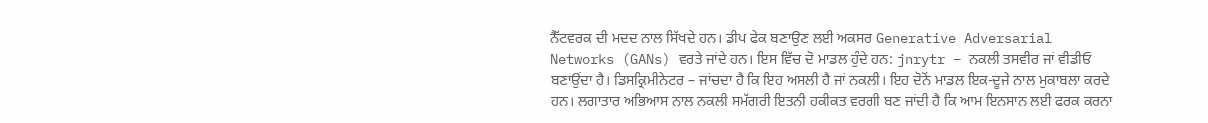ਨੈੱਟਵਰਕ ਦੀ ਮਦਦ ਨਾਲ ਸਿੱਖਦੇ ਹਨ। ਡੀਪ ਫੇਕ ਬਣਾਉਣ ਲਈ ਅਕਸਰ Generative Adversarial Networks (GANs) ਵਰਤੇ ਜਾਂਦੇ ਹਨ। ਇਸ ਵਿੱਚ ਦੋ ਮਾਡਲ ਹੁੰਦੇ ਹਨ: jnrytr – ਨਕਲੀ ਤਸਵੀਰ ਜਾਂ ਵੀਡੀਓ ਬਣਾਉਂਦਾ ਹੈ। ਡਿਸਕ੍ਰਿਮੀਨੇਟਰ – ਜਾਂਚਦਾ ਹੈ ਕਿ ਇਹ ਅਸਲੀ ਹੈ ਜਾਂ ਨਕਲੀ। ਇਹ ਦੋਨੋਂ ਮਾਡਲ ਇਕ-ਦੂਜੇ ਨਾਲ ਮੁਕਾਬਲਾ ਕਰਦੇ ਹਨ। ਲਗਾਤਾਰ ਅਭਿਆਸ ਨਾਲ ਨਕਲੀ ਸਮੱਗਰੀ ਇਤਨੀ ਹਕੀਕਤ ਵਰਗੀ ਬਣ ਜਾਂਦੀ ਹੈ ਕਿ ਆਮ ਇਨਸਾਨ ਲਈ ਫਰਕ ਕਰਨਾ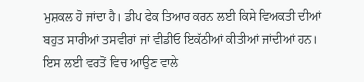ਮੁਸ਼ਕਲ ਹੋ ਜਾਂਦਾ ਹੈ। ਡੀਪ ਫੇਕ ਤਿਆਰ ਕਰਨ ਲਈ ਕਿਸੇ ਵਿਅਕਤੀ ਦੀਆਂ ਬਹੁਤ ਸਾਰੀਆਂ ਤਸਵੀਰਾਂ ਜਾਂ ਵੀਡੀਓ ਇਕੱਠੀਆਂ ਕੀਤੀਆਂ ਜਾਂਦੀਆਂ ਹਨ। ਇਸ ਲਈ ਵਰਤੋਂ ਵਿਚ ਆਉਣ ਵਾਲੇ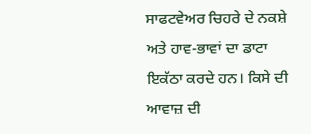ਸਾਫਟਵੇਅਰ ਚਿਹਰੇ ਦੇ ਨਕਸ਼ੇ ਅਤੇ ਹਾਵ-ਭਾਵਾਂ ਦਾ ਡਾਟਾ ਇਕੱਠਾ ਕਰਦੇ ਹਨ। ਕਿਸੇ ਦੀ ਆਵਾਜ਼ ਦੀ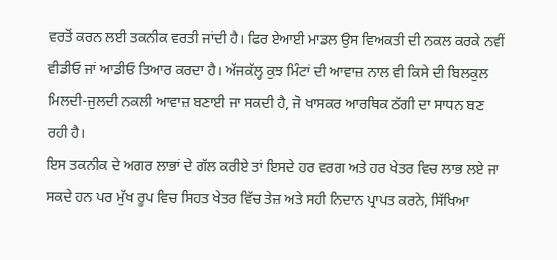ਵਰਤੋਂ ਕਰਨ ਲਈ ਤਕਨੀਕ ਵਰਤੀ ਜਾਂਦੀ ਹੈ। ਫਿਰ ਏਆਈ ਮਾਡਲ ਉਸ ਵਿਅਕਤੀ ਦੀ ਨਕਲ ਕਰਕੇ ਨਵੀਂ ਵੀਡੀਓ ਜਾਂ ਆਡੀਓ ਤਿਆਰ ਕਰਦਾ ਹੈ। ਅੱਜਕੱਲ੍ਹ ਕੁਝ ਮਿੰਟਾਂ ਦੀ ਆਵਾਜ਼ ਨਾਲ ਵੀ ਕਿਸੇ ਦੀ ਬਿਲਕੁਲ ਮਿਲਦੀ-ਜੁਲਦੀ ਨਕਲੀ ਆਵਾਜ਼ ਬਣਾਈ ਜਾ ਸਕਦੀ ਹੈ, ਜੋ ਖਾਸਕਰ ਆਰਥਿਕ ਠੱਗੀ ਦਾ ਸਾਧਨ ਬਣ ਰਹੀ ਹੈ।
ਇਸ ਤਕਨੀਕ ਦੇ ਅਗਰ ਲਾਭਾਂ ਦੇ ਗੱਲ ਕਰੀਏ ਤਾਂ ਇਸਦੇ ਹਰ ਵਰਗ ਅਤੇ ਹਰ ਖੇਤਰ ਵਿਚ ਲਾਭ ਲਏ ਜਾ ਸਕਦੇ ਹਨ ਪਰ ਮੁੱਖ ਰੂਪ ਵਿਚ ਸਿਹਤ ਖੇਤਰ ਵਿੱਚ ਤੇਜ਼ ਅਤੇ ਸਹੀ ਨਿਦਾਨ ਪ੍ਰਾਪਤ ਕਰਨੇ, ਸਿੱਖਿਆ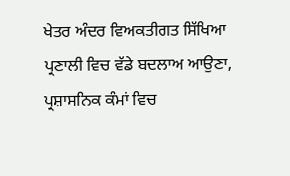ਖੇਤਰ ਅੰਦਰ ਵਿਅਕਤੀਗਤ ਸਿੱਖਿਆ ਪ੍ਰਣਾਲੀ ਵਿਚ ਵੱਡੇ ਬਦਲਾਅ ਆਉਣਾ, ਪ੍ਰਸ਼ਾਸਨਿਕ ਕੰਮਾਂ ਵਿਚ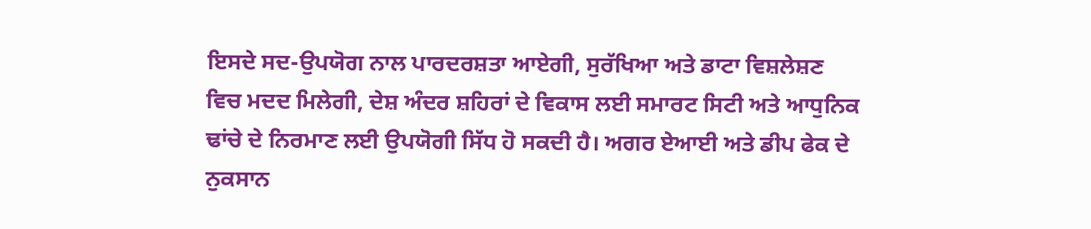ਇਸਦੇ ਸਦ-ਉਪਯੋਗ ਨਾਲ ਪਾਰਦਰਸ਼ਤਾ ਆਏਗੀ, ਸੁਰੱਖਿਆ ਅਤੇ ਡਾਟਾ ਵਿਸ਼ਲੇਸ਼ਣ ਵਿਚ ਮਦਦ ਮਿਲੇਗੀ, ਦੇਸ਼ ਅੰਦਰ ਸ਼ਹਿਰਾਂ ਦੇ ਵਿਕਾਸ ਲਈ ਸਮਾਰਟ ਸਿਟੀ ਅਤੇ ਆਧੁਨਿਕ ਢਾਂਚੇ ਦੇ ਨਿਰਮਾਣ ਲਈ ਉਪਯੋਗੀ ਸਿੱਧ ਹੋ ਸਕਦੀ ਹੈ। ਅਗਰ ਏਆਈ ਅਤੇ ਡੀਪ ਫੇਕ ਦੇ ਨੁਕਸਾਨ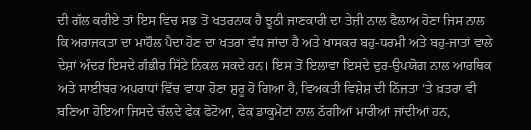ਦੀ ਗੱਲ ਕਰੀਏ ਤਾਂ ਇਸ ਵਿਚ ਸਭ ਤੋਂ ਖਤਰਨਾਕ ਹੈ ਝੂਠੀ ਜਾਣਕਾਰੀ ਦਾ ਤੇਜ਼ੀ ਨਾਲ ਫੈਲਾਅ ਹੋਣਾ ਜਿਸ ਨਾਲ ਕਿ ਅਰਾਜਕਤਾ ਦਾ ਮਾਹੌਲ ਪੈਦਾ ਹੋਣ ਦਾ ਖਤਰਾ ਵੱਧ ਜਾਂਦਾ ਹੈ ਅਤੇ ਖਾਸਕਰ ਬਹੁ-ਧਰਮੀ ਅਤੇ ਬਹੁ-ਜਾਤਾਂ ਵਾਲੇ ਦੇਸ਼ਾਂ ਅੰਦਰ ਇਸਦੇ ਗੰਭੀਰ ਸਿੱਟੇ ਨਿਕਲ ਸਕਦੇ ਹਨ। ਇਸ ਤੋਂ ਇਲਾਵਾ ਇਸਦੇ ਦੁਰ-ਉਪਯੋਗ ਨਾਲ ਆਰਥਿਕ ਅਤੇ ਸਾਈਬਰ ਅਪਰਾਧਾਂ ਵਿੱਚ ਵਾਧਾ ਹੋਣਾ ਸ਼ੁਰੂ ਹੋ ਗਿਆ ਹੈ, ਵਿਅਕਤੀ ਵਿਸ਼ੇਸ਼ ਦੀ ਨਿੱਜਤਾ ‘ਤੇ ਖ਼ਤਰਾ ਵੀ ਬਣਿਆ ਹੋਇਆ ਜਿਸਦੇ ਚੱਲਦੇ ਫੇਕ ਫੋਟੋਆ, ਫੇਕ ਡਾਕੂਮੇਂਟਾਂ ਨਾਲ ਠੱਗੀਆਂ ਮਾਰੀਆਂ ਜਾਂਦੀਆਂ ਹਨ,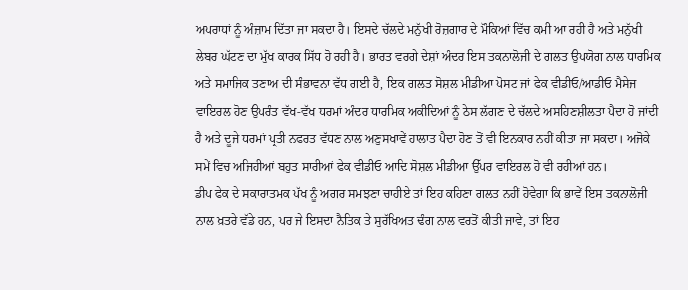ਅਪਰਾਧਾਂ ਨੂੰ ਅੰਜ਼ਾਮ ਦਿੱਤਾ ਜਾ ਸਕਦਾ ਹੈ। ਇਸਦੇ ਚੱਲਦੇ ਮਨੁੱਖੀ ਰੋਜ਼ਗਾਰ ਦੇ ਮੌਕਿਆਂ ਵਿੱਚ ਕਮੀ ਆ ਰਹੀ ਹੈ ਅਤੇ ਮਨੁੱਖੀ ਲੇਬਰ ਘੱਟਣ ਦਾ ਮੁੱਖ ਕਾਰਕ ਸਿੱਧ ਹੋ ਰਹੀ ਹੈ। ਭਾਰਤ ਵਰਗੇ ਦੇਸ਼ਾਂ ਅੰਦਰ ਇਸ ਤਕਨਾਲੋਜੀ ਦੇ ਗਲਤ ਉਪਯੋਗ ਨਾਲ ਧਾਰਮਿਕ ਅਤੇ ਸਮਾਜਿਕ ਤਣਾਅ ਦੀ ਸੰਭਾਵਨਾ ਵੱਧ ਗਈ ਹੈ, ਇਕ ਗਲਤ ਸੋਸ਼ਲ ਮੀਡੀਆ ਪੋਸਟ ਜਾਂ ਫੇਕ ਵੀਡੀਓ/ਆਡੀਓ ਮੈਸੇਜ ਵਾਇਰਲ ਹੋਣ ਉਪਰੰਤ ਵੱਖ-ਵੱਖ ਧਰਮਾਂ ਅੰਦਰ ਧਾਰਮਿਕ ਅਕੀਦਿਆਂ ਨੂੰ ਠੇਸ ਲੱਗਣ ਦੇ ਚੱਲਦੇ ਅਸਹਿਣਸ਼ੀਲਤਾ ਪੈਦਾ ਹੋ ਜਾਂਦੀ ਹੈ ਅਤੇ ਦੂਜੇ ਧਰਮਾਂ ਪ੍ਰਤੀ ਨਫਰਤ ਵੱਧਣ ਨਾਲ ਅਣੁਸਖਾਵੇਂ ਹਾਲਾਤ ਪੈਦਾ ਹੋਣ ਤੋਂ ਵੀ ਇਨਕਾਰ ਨਹੀਂ ਕੀਤਾ ਜਾ ਸਕਦਾ। ਅਜੋਕੇ ਸਮੇਂ ਵਿਚ ਅਜਿਹੀਆਂ ਬਹੁਤ ਸਾਰੀਆਂ ਫੇਕ ਵੀਡੀਓ ਆਦਿ ਸੋਸ਼ਲ ਮੀਡੀਆ ਉੱਪਰ ਵਾਇਰਲ ਹੋ ਵੀ ਰਹੀਆਂ ਹਨ।
ਡੀਪ ਫੇਕ ਦੇ ਸਕਾਰਾਤਮਕ ਪੱਖ ਨੂੰ ਅਗਰ ਸਮਝਣਾ ਚਾਹੀਏ ਤਾਂ ਇਹ ਕਹਿਣਾ ਗਲਤ ਨਹੀਂ ਹੋਵੇਗਾ ਕਿ ਭਾਵੇਂ ਇਸ ਤਕਨਾਲੋਜੀ ਨਾਲ ਖ਼ਤਰੇ ਵੱਡੇ ਹਨ, ਪਰ ਜੇ ਇਸਦਾ ਨੈਤਿਕ ਤੇ ਸੁਰੱਖਿਅਤ ਢੰਗ ਨਾਲ ਵਰਤੋਂ ਕੀਤੀ ਜਾਵੇ, ਤਾਂ ਇਹ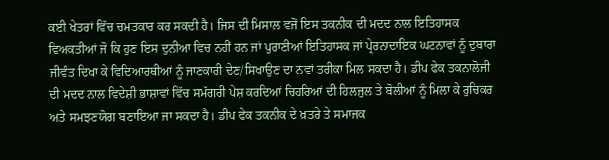ਕਈ ਖੇਤਰਾਂ ਵਿੱਚ ਚਮਤਕਾਰ ਕਰ ਸਕਦੀ ਹੈ। ਜਿਸ ਦੀ ਮਿਸਾਲ ਵਜੋਂ ਇਸ ਤਕਨੀਕ ਦੀ ਮਦਦ ਨਾਲ ਇਤਿਹਾਸਕ ਵਿਅਕਤੀਆਂ ਜੋ ਕਿ ਹੁਣ ਇਸ ਦੁਨੀਆ ਵਿਚ ਨਹੀਂ ਹਨ ਜਾਂ ਪੁਰਾਣੀਆਂ ਇਤਿਹਾਸਕ ਜਾਂ ਪ੍ਰੇਰਨਾਦਾਇਕ ਘਟਨਾਵਾਂ ਨੂੰ ਦੁਬਾਰਾ ਜੀਵੰਤ ਦਿਖਾ ਕੇ ਵਿਦਿਆਰਥੀਆਂ ਨੂੰ ਜਾਣਕਾਰੀ ਦੇਣ/ਸਿਖਾਉਣ ਦਾ ਨਵਾਂ ਤਰੀਕਾ ਮਿਲ ਸਕਦਾ ਹੈ। ਡੀਪ ਫੇਕ ਤਕਨਾਲੋਜੀ ਦੀ ਮਦਦ ਨਾਲ ਵਿਦੇਸ਼ੀ ਭਾਸ਼ਾਵਾਂ ਵਿੱਚ ਸਮੱਗਰੀ ਪੇਸ਼ ਕਰਦਿਆਂ ਚਿਹਰਿਆਂ ਦੀ ਹਿਲਜੁਲ ਤੇ ਬੋਲੀਆਂ ਨੂੰ ਮਿਲਾ ਕੇ ਰੁਚਿਕਰ ਅਤੇ ਸਮਝਣਯੋਗ ਬਣਾਇਆ ਜਾ ਸਕਦਾ ਹੈ। ਡੀਪ ਫੇਕ ਤਕਨੀਕ ਦੇ ਖ਼ਤਰੇ ਤੇ ਸਮਾਜਕ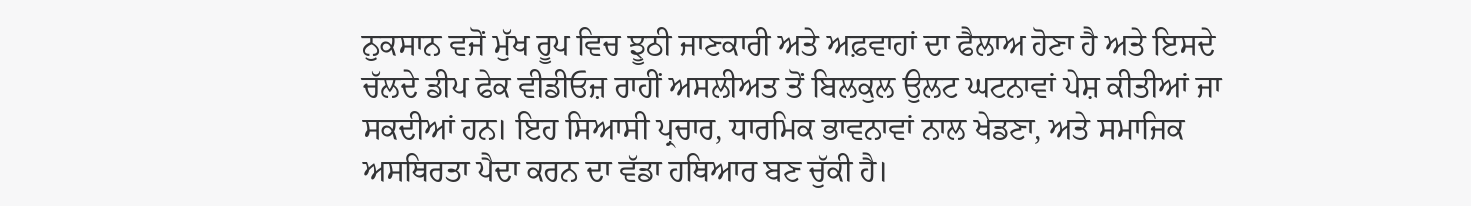ਨੁਕਸਾਨ ਵਜੋਂ ਮੁੱਖ ਰੂਪ ਵਿਚ ਝੂਠੀ ਜਾਣਕਾਰੀ ਅਤੇ ਅਫ਼ਵਾਹਾਂ ਦਾ ਫੈਲਾਅ ਹੋਣਾ ਹੈ ਅਤੇ ਇਸਦੇ ਚੱਲਦੇ ਡੀਪ ਫੇਕ ਵੀਡੀਓਜ਼ ਰਾਹੀਂ ਅਸਲੀਅਤ ਤੋਂ ਬਿਲਕੁਲ ਉਲਟ ਘਟਨਾਵਾਂ ਪੇਸ਼ ਕੀਤੀਆਂ ਜਾ ਸਕਦੀਆਂ ਹਨ। ਇਹ ਸਿਆਸੀ ਪ੍ਰਚਾਰ, ਧਾਰਮਿਕ ਭਾਵਨਾਵਾਂ ਨਾਲ ਖੇਡਣਾ, ਅਤੇ ਸਮਾਜਿਕ ਅਸਥਿਰਤਾ ਪੈਦਾ ਕਰਨ ਦਾ ਵੱਡਾ ਹਥਿਆਰ ਬਣ ਚੁੱਕੀ ਹੈ।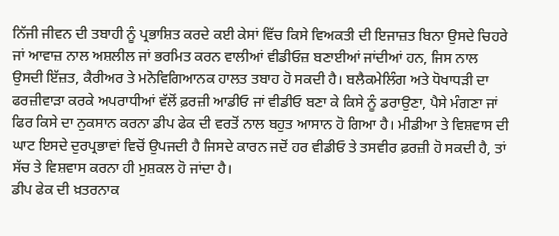ਨਿੱਜੀ ਜੀਵਨ ਦੀ ਤਬਾਹੀ ਨੂੰ ਪ੍ਰਭਾਸ਼ਿਤ ਕਰਦੇ ਕਈ ਕੇਸਾਂ ਵਿੱਚ ਕਿਸੇ ਵਿਅਕਤੀ ਦੀ ਇਜਾਜ਼ਤ ਬਿਨਾ ਉਸਦੇ ਚਿਹਰੇ ਜਾਂ ਆਵਾਜ਼ ਨਾਲ ਅਸ਼ਲੀਲ ਜਾਂ ਭਰਮਿਤ ਕਰਨ ਵਾਲੀਆਂ ਵੀਡੀਓਜ਼ ਬਣਾਈਆਂ ਜਾਂਦੀਆਂ ਹਨ, ਜਿਸ ਨਾਲ ਉਸਦੀ ਇੱਜ਼ਤ, ਕੈਰੀਅਰ ਤੇ ਮਨੋਵਿਗਿਆਨਕ ਹਾਲਤ ਤਬਾਹ ਹੋ ਸਕਦੀ ਹੈ। ਬਲੈਕਮੇਲਿੰਗ ਅਤੇ ਧੋਖਾਧੜੀ ਦਾ ਫਰਜ਼ੀਵਾੜਾ ਕਰਕੇ ਅਪਰਾਧੀਆਂ ਵੱਲੋਂ ਫ਼ਰਜ਼ੀ ਆਡੀਓ ਜਾਂ ਵੀਡੀਓ ਬਣਾ ਕੇ ਕਿਸੇ ਨੂੰ ਡਰਾਉਣਾ, ਪੈਸੇ ਮੰਗਣਾ ਜਾਂ ਫਿਰ ਕਿਸੇ ਦਾ ਨੁਕਸਾਨ ਕਰਨਾ ਡੀਪ ਫੇਕ ਦੀ ਵਰਤੋਂ ਨਾਲ ਬਹੁਤ ਆਸਾਨ ਹੋ ਗਿਆ ਹੈ। ਮੀਡੀਆ ਤੇ ਵਿਸ਼ਵਾਸ ਦੀ ਘਾਟ ਇਸਦੇ ਦੁਰਪ੍ਰਭਾਵਾਂ ਵਿਚੋਂ ਉਪਜਦੀ ਹੈ ਜਿਸਦੇ ਕਾਰਨ ਜਦੋਂ ਹਰ ਵੀਡੀਓ ਤੇ ਤਸਵੀਰ ਫ਼ਰਜ਼ੀ ਹੋ ਸਕਦੀ ਹੈ, ਤਾਂ ਸੱਚ ਤੇ ਵਿਸ਼ਵਾਸ ਕਰਨਾ ਹੀ ਮੁਸ਼ਕਲ ਹੋ ਜਾਂਦਾ ਹੈ।
ਡੀਪ ਫੇਕ ਦੀ ਖ਼ਤਰਨਾਕ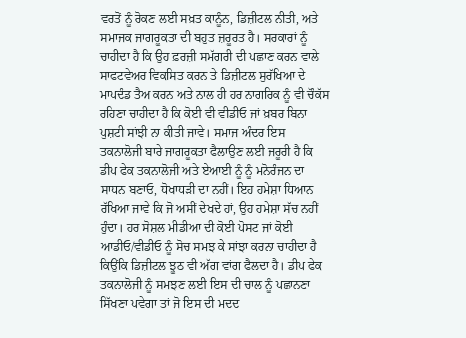ਵਰਤੋਂ ਨੂੰ ਰੋਕਣ ਲਈ ਸਖ਼ਤ ਕਾਨੂੰਨ, ਡਿਜ਼ੀਟਲ ਨੀਤੀ, ਅਤੇ ਸਮਾਜਕ ਜਾਗਰੂਕਤਾ ਦੀ ਬਹੁਤ ਜ਼ਰੂਰਤ ਹੈ। ਸਰਕਾਰਾਂ ਨੂੰ ਚਾਹੀਦਾ ਹੈ ਕਿ ਉਹ ਫ਼ਰਜ਼ੀ ਸਮੱਗਰੀ ਦੀ ਪਛਾਣ ਕਰਨ ਵਾਲੇ ਸਾਫਟਵੇਅਰ ਵਿਕਸਿਤ ਕਰਨ ਤੇ ਡਿਜ਼ੀਟਲ ਸੁਰੱਖਿਆ ਦੇ ਮਾਪਦੰਡ ਤੈਅ ਕਰਨ ਅਤੇ ਨਾਲ ਹੀ ਹਰ ਨਾਗਰਿਕ ਨੂੰ ਵੀ ਚੌਕੱਸ ਰਹਿਣਾ ਚਾਹੀਦਾ ਹੈ ਕਿ ਕੋਈ ਵੀ ਵੀਡੀਓ ਜਾਂ ਖ਼ਬਰ ਬਿਨਾ ਪੁਸ਼ਟੀ ਸਾਂਝੀ ਨਾ ਕੀਤੀ ਜਾਵੇ। ਸਮਾਜ ਅੰਦਰ ਇਸ ਤਕਨਾਲੋਜੀ ਬਾਰੇ ਜਾਗਰੂਕਤਾ ਫੈਲਾਉਣ ਲਈ ਜਰੂਰੀ ਹੈ ਕਿ ਡੀਪ ਫੇਕ ਤਕਨਾਲੋਜੀ ਅਤੇ ਏਆਈ ਨੂੰ ਨੂੰ ਮਨੋਰੰਜਨ ਦਾ ਸਾਧਨ ਬਣਾਓ, ਧੋਖਾਧੜੀ ਦਾ ਨਹੀਂ। ਇਹ ਹਮੇਸ਼ਾ ਧਿਆਨ ਰੱਖਿਆ ਜਾਵੇ ਕਿ ਜੋ ਅਸੀਂ ਦੇਖਦੇ ਹਾਂ, ਉਹ ਹਮੇਸ਼ਾ ਸੱਚ ਨਹੀਂ ਹੁੰਦਾ। ਹਰ ਸੋਸ਼ਲ ਮੀਡੀਆ ਦੀ ਕੋਈ ਪੋਸਟ ਜਾਂ ਕੋਈ ਆਡੀਓ/ਵੀਡੀਓ ਨੂੰ ਸੋਚ ਸਮਝ ਕੇ ਸਾਂਝਾ ਕਰਨਾ ਚਾਹੀਦਾ ਹੈ ਕਿਉਂਕਿ ਡਿਜ਼ੀਟਲ ਝੂਠ ਵੀ ਅੱਗ ਵਾਂਗ ਫੈਲਦਾ ਹੈ। ਡੀਪ ਫੇਕ ਤਕਨਾਲੋਜੀ ਨੂੰ ਸਮਝਣ ਲਈ ਇਸ ਦੀ ਚਾਲ ਨੂੰ ਪਛਾਨਣਾ ਸਿੱਖਣਾ ਪਵੇਗਾ ਤਾਂ ਜੋ ਇਸ ਦੀ ਮਦਦ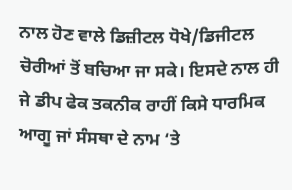ਨਾਲ ਹੋਣ ਵਾਲੇ ਡਿਜ਼ੀਟਲ ਧੋਖੇ/ਡਿਜੀਟਲ ਚੋਰੀਆਂ ਤੋਂ ਬਚਿਆ ਜਾ ਸਕੇ। ਇਸਦੇ ਨਾਲ ਹੀ ਜੇ ਡੀਪ ਫੇਕ ਤਕਨੀਕ ਰਾਹੀਂ ਕਿਸੇ ਧਾਰਮਿਕ ਆਗੂ ਜਾਂ ਸੰਸਥਾ ਦੇ ਨਾਮ ‘ਤੇ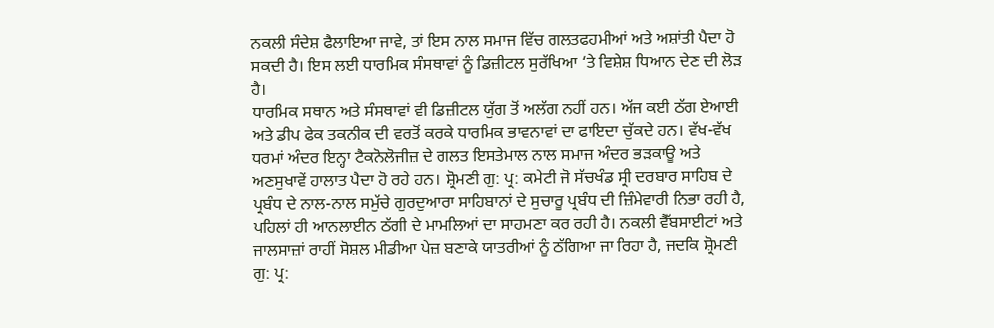ਨਕਲੀ ਸੰਦੇਸ਼ ਫੈਲਾਇਆ ਜਾਵੇ, ਤਾਂ ਇਸ ਨਾਲ ਸਮਾਜ ਵਿੱਚ ਗਲਤਫਹਮੀਆਂ ਅਤੇ ਅਸ਼ਾਂਤੀ ਪੈਦਾ ਹੋ ਸਕਦੀ ਹੈ। ਇਸ ਲਈ ਧਾਰਮਿਕ ਸੰਸਥਾਵਾਂ ਨੂੰ ਡਿਜ਼ੀਟਲ ਸੁਰੱਖਿਆ ‘ਤੇ ਵਿਸ਼ੇਸ਼ ਧਿਆਨ ਦੇਣ ਦੀ ਲੋੜ ਹੈ।
ਧਾਰਮਿਕ ਸਥਾਨ ਅਤੇ ਸੰਸਥਾਵਾਂ ਵੀ ਡਿਜ਼ੀਟਲ ਯੁੱਗ ਤੋਂ ਅਲੱਗ ਨਹੀਂ ਹਨ। ਅੱਜ ਕਈ ਠੱਗ ਏਆਈ ਅਤੇ ਡੀਪ ਫੇਕ ਤਕਨੀਕ ਦੀ ਵਰਤੋਂ ਕਰਕੇ ਧਾਰਮਿਕ ਭਾਵਨਾਵਾਂ ਦਾ ਫਾਇਦਾ ਚੁੱਕਦੇ ਹਨ। ਵੱਖ-ਵੱਖ ਧਰਮਾਂ ਅੰਦਰ ਇਨ੍ਹਾ ਟੈਕਨੋਲੋਜੀਜ਼ ਦੇ ਗਲਤ ਇਸਤੇਮਾਲ ਨਾਲ ਸਮਾਜ ਅੰਦਰ ਭੜਕਾਊ ਅਤੇ ਅਣਸੁਖਾਵੇਂ ਹਾਲਾਤ ਪੈਦਾ ਹੋ ਰਹੇ ਹਨ। ਸ਼੍ਰੋਮਣੀ ਗੁ: ਪ੍ਰ: ਕਮੇਟੀ ਜੋ ਸੱਚਖੰਡ ਸ੍ਰੀ ਦਰਬਾਰ ਸਾਹਿਬ ਦੇ ਪ੍ਰਬੰਧ ਦੇ ਨਾਲ-ਨਾਲ ਸਮੁੱਚੇ ਗੁਰਦੁਆਰਾ ਸਾਹਿਬਾਨਾਂ ਦੇ ਸੁਚਾਰੂ ਪ੍ਰਬੰਧ ਦੀ ਜ਼ਿੰਮੇਵਾਰੀ ਨਿਭਾ ਰਹੀ ਹੈ, ਪਹਿਲਾਂ ਹੀ ਆਨਲਾਈਨ ਠੱਗੀ ਦੇ ਮਾਮਲਿਆਂ ਦਾ ਸਾਹਮਣਾ ਕਰ ਰਹੀ ਹੈ। ਨਕਲੀ ਵੈੱਬਸਾਈਟਾਂ ਅਤੇ ਜਾਲਸਾਜ਼ਾਂ ਰਾਹੀਂ ਸੋਸ਼ਲ ਮੀਡੀਆ ਪੇਜ਼ ਬਣਾਕੇ ਯਾਤਰੀਆਂ ਨੂੰ ਠੱਗਿਆ ਜਾ ਰਿਹਾ ਹੈ, ਜਦਕਿ ਸ਼੍ਰੋਮਣੀ ਗੁ: ਪ੍ਰ: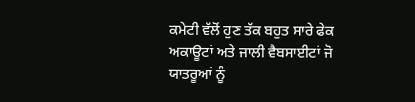ਕਮੇਟੀ ਵੱਲੋਂ ਹੁਣ ਤੱਕ ਬਹੁਤ ਸਾਰੇ ਫੇਕ ਅਕਾਊਟਾਂ ਅਤੇ ਜਾਲੀ ਵੈਬਸਾਈਟਾਂ ਜੋ ਯਾਤਰੂਆਂ ਨੂੰ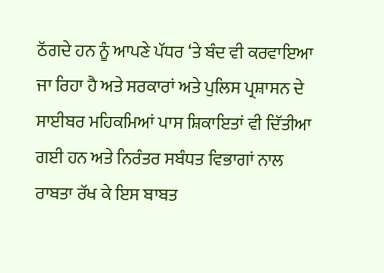ਠੱਗਦੇ ਹਨ ਨੂੰ ਆਪਣੇ ਪੱਧਰ ‘ਤੇ ਬੰਦ ਵੀ ਕਰਵਾਇਆ ਜਾ ਰਿਹਾ ਹੈ ਅਤੇ ਸਰਕਾਰਾਂ ਅਤੇ ਪੁਲਿਸ ਪ੍ਰਸ਼ਾਸਨ ਦੇ ਸਾਈਬਰ ਮਹਿਕਮਿਆਂ ਪਾਸ ਸ਼ਿਕਾਇਤਾਂ ਵੀ ਦਿੱਤੀਆ ਗਈ ਹਨ ਅਤੇ ਨਿਰੰਤਰ ਸਬੰਧਤ ਵਿਭਾਗਾਂ ਨਾਲ ਰਾਬਤਾ ਰੱਖ ਕੇ ਇਸ ਬਾਬਤ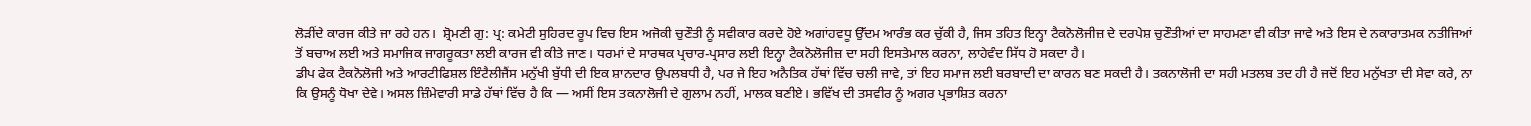ਲੋੜੀਂਦੇ ਕਾਰਜ ਕੀਤੇ ਜਾ ਰਹੇ ਹਨ।  ਸ਼੍ਰੋਮਣੀ ਗੁ: ਪ੍ਰ: ਕਮੇਟੀ ਸੁਹਿਰਦ ਰੂਪ ਵਿਚ ਇਸ ਅਜੋਕੀ ਚੁਣੌਤੀ ਨੂੰ ਸਵੀਕਾਰ ਕਰਦੇ ਹੋਏ ਅਗਾਂਹਵਧੂ ਉੱਦਮ ਆਰੰਭ ਕਰ ਚੁੱਕੀ ਹੈ, ਜਿਸ ਤਹਿਤ ਇਨ੍ਹਾ ਟੈਕਨੋਲੋਜੀਜ਼ ਦੇ ਦਰਪੇਸ਼ ਚੁਣੌਤੀਆਂ ਦਾ ਸਾਹਮਣਾ ਵੀ ਕੀਤਾ ਜਾਵੇ ਅਤੇ ਇਸ ਦੇ ਨਕਾਰਾਤਮਕ ਨਤੀਜਿਆਂ ਤੋਂ ਬਚਾਅ ਲਈ ਅਤੇ ਸਮਾਜਿਕ ਜਾਗਰੂਕਤਾ ਲਈ ਕਾਰਜ ਵੀ ਕੀਤੇ ਜਾਣ। ਧਰਮਾਂ ਦੇ ਸਾਰਥਕ ਪ੍ਰਚਾਰ-ਪ੍ਰਸਾਰ ਲਈ ਇਨ੍ਹਾ ਟੈਕਨੋਲੋਜੀਜ਼ ਦਾ ਸਹੀ ਇਸਤੇਮਾਲ ਕਰਨਾ, ਲਾਹੇਵੰਦ ਸਿੱਧ ਹੋ ਸਕਦਾ ਹੈ।
ਡੀਪ ਫੇਕ ਟੈਕਨੋਲੋਜੀ ਅਤੇ ਆਰਟੀਫਿਸ਼ਲ ਇੰਟੈਲੀਜੈਂਸ ਮਨੁੱਖੀ ਬੁੱਧੀ ਦੀ ਇਕ ਸ਼ਾਨਦਾਰ ਉਪਲਬਧੀ ਹੈ, ਪਰ ਜੇ ਇਹ ਅਨੈਤਿਕ ਹੱਥਾਂ ਵਿੱਚ ਚਲੀ ਜਾਵੇ, ਤਾਂ ਇਹ ਸਮਾਜ ਲਈ ਬਰਬਾਦੀ ਦਾ ਕਾਰਨ ਬਣ ਸਕਦੀ ਹੈ। ਤਕਨਾਲੋਜੀ ਦਾ ਸਹੀ ਮਤਲਬ ਤਦ ਹੀ ਹੈ ਜਦੋਂ ਇਹ ਮਨੁੱਖਤਾ ਦੀ ਸੇਵਾ ਕਰੇ, ਨਾ ਕਿ ਉਸਨੂੰ ਧੋਖਾ ਦੇਵੇ। ਅਸਲ ਜ਼ਿੰਮੇਵਾਰੀ ਸਾਡੇ ਹੱਥਾਂ ਵਿੱਚ ਹੈ ਕਿ — ਅਸੀਂ ਇਸ ਤਕਨਾਲੋਜੀ ਦੇ ਗੁਲਾਮ ਨਹੀਂ, ਮਾਲਕ ਬਣੀਏ। ਭਵਿੱਖ ਦੀ ਤਸਵੀਰ ਨੂੰ ਅਗਰ ਪ੍ਰਭਾਸ਼ਿਤ ਕਰਨਾ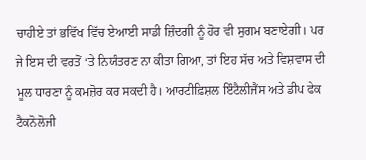ਚਾਹੀਏ ਤਾਂ ਭਵਿੱਖ ਵਿੱਚ ਏਆਈ ਸਾਡੀ ਜ਼ਿੰਦਗੀ ਨੂੰ ਹੋਰ ਵੀ ਸੁਗਮ ਬਣਾਏਗੀ। ਪਰ ਜੇ ਇਸ ਦੀ ਵਰਤੋਂ ‘ਤੇ ਨਿਯੰਤਰਣ ਨਾ ਕੀਤਾ ਗਿਆ, ਤਾਂ ਇਹ ਸੱਚ ਅਤੇ ਵਿਸ਼ਵਾਸ ਦੀ ਮੂਲ ਧਾਰਣਾ ਨੂੰ ਕਮਜ਼ੋਰ ਕਰ ਸਕਦੀ ਹੈ। ਆਰਟੀਫ਼ਿਸ਼ਲ ਇੰਟੈਲੀਜੈਂਸ ਅਤੇ ਡੀਪ ਫੇਕ ਟੈਕਨੋਲੋਜੀ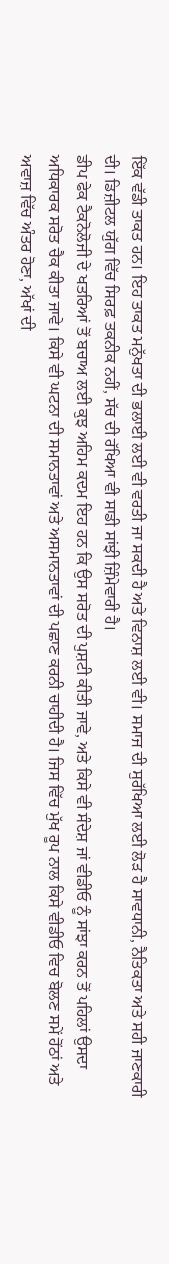ਇੱਕ ਵੱਡੀ ਤਾਕਤ ਹਨ। ਇਹ ਤਾਕਤ ਮਨੁੱਖਤਾ ਦੀ ਭਲਾਈ ਲਈ ਵੀ ਵਰਤੀ ਜਾ ਸਕਦੀ ਹੈ ਅਤੇ ਵਿਨਾਸ਼ ਲਈ ਵੀ। ਸਮਾਜ ਦੀ ਸੁਰੱਖਿਆ ਲਈ ਲੋੜ ਹੈ ਸਾਵਧਾਨੀ, ਨੈਤਿਕਤਾ ਅਤੇ ਸਹੀ ਜਾਣਕਾਰੀ ਦੀ। ਡਿਜ਼ੀਟਲ ਯੁੱਗ ਵਿੱਚ ਸਿਰਫ਼ ਤਕਨੀਕ ਨਹੀਂ, ਸੱਚ ਦੀ ਰੱਖਿਆ ਵੀ ਸਾਡੀ ਸਾਂਝੀ ਜ਼ਿੰਮੇਵਾਰੀ ਹੈ।
ਡੀਪ ਫੇਕ ਟੈਕਨੋਲੋਜੀ ਦੇ ਖਤਰਿਆਂ ਤੋਂ ਬਚਾਅ ਲਈ ਕੁਝ ਅਹਿਮ ਕਦਮ ਇਹ ਹਨ ਕਿ ਉਸ ਸਰੋਤ ਦੀ ਪੁਸ਼ਟੀ ਕੀਤੀ ਜਾਵੇ, ਅਤੇ ਕਿਸੇ ਵੀ ਸੰਦੇਸ਼ ਜਾਂ ਵੀਡੀਓ ਨੂੰ ਸਾਂਝਾ ਕਰਨ ਤੋਂ ਪਹਿਲਾਂ ਉਸਦਾ ਅਧਿਕਾਰਕ ਸਰੋਤ ਚੈਕ ਕੀਤਾ ਜਾਵੇ। ਕਿਸੇ ਵੀ ਘਟਨਾ ਦੀ ਸਮਾਨਤਾਵਾਂ ਅਤੇ ਅਸਮਾਨਤਾਵਾਂ ਦੀ ਪਛਾਣ ਕਰਨੀ ਚਾਹੀਦੀ ਹੈ। ਜਿਸ ਵਿੱਚ ਮੁੱਖ ਰੂਪ ਨਾਲ ਕਿਸੇ ਵੀਡੀਓ ਵਿਚ ਬੋਲਣ ਸਮੇਂ ਹੋਂਠਾਂ ਅਤੇ ਅਵਾਜ਼ ਵਿੱਚ ਅੰਤਰ ਹੋਣਾ, ਅੱਖਾਂ ਦੀ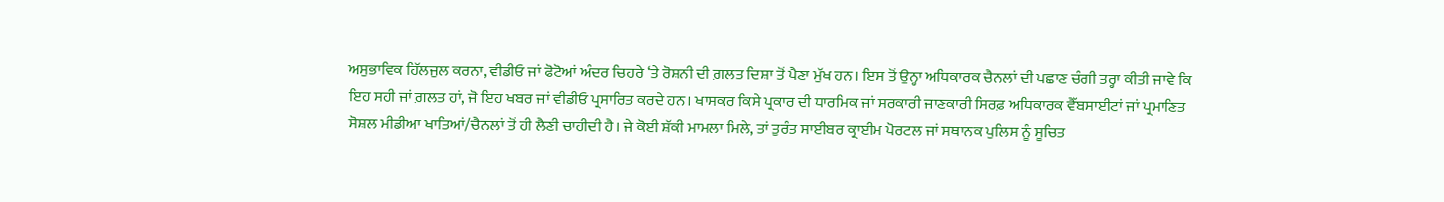ਅਸੁਭਾਵਿਕ ਹਿੱਲਜੁਲ ਕਰਨਾ, ਵੀਡੀਓ ਜਾਂ ਫੋਟੋਆਂ ਅੰਦਰ ਚਿਹਰੇ ‘ਤੇ ਰੋਸ਼ਨੀ ਦੀ ਗ਼ਲਤ ਦਿਸ਼ਾ ਤੋਂ ਪੈਣਾ ਮੁੱਖ ਹਨ। ਇਸ ਤੋਂ ਉਨ੍ਹਾ ਅਧਿਕਾਰਕ ਚੈਨਲਾਂ ਦੀ ਪਛਾਣ ਚੰਗੀ ਤਰ੍ਹਾ ਕੀਤੀ ਜਾਵੇ ਕਿ ਇਹ ਸਹੀ ਜਾਂ ਗ਼ਲਤ ਹਾਂ, ਜੋ ਇਹ ਖਬਰ ਜਾਂ ਵੀਡੀਓ ਪ੍ਰਸਾਰਿਤ ਕਰਦੇ ਹਨ। ਖਾਸਕਰ ਕਿਸੇ ਪ੍ਰਕਾਰ ਦੀ ਧਾਰਮਿਕ ਜਾਂ ਸਰਕਾਰੀ ਜਾਣਕਾਰੀ ਸਿਰਫ਼ ਅਧਿਕਾਰਕ ਵੈੱਬਸਾਈਟਾਂ ਜਾਂ ਪ੍ਰਮਾਣਿਤ ਸੋਸ਼ਲ ਮੀਡੀਆ ਖਾਤਿਆਂ/ਚੈਨਲਾਂ ਤੋਂ ਹੀ ਲੈਣੀ ਚਾਹੀਦੀ ਹੈ। ਜੇ ਕੋਈ ਸ਼ੱਕੀ ਮਾਮਲਾ ਮਿਲੇ, ਤਾਂ ਤੁਰੰਤ ਸਾਈਬਰ ਕ੍ਰਾਈਮ ਪੋਰਟਲ ਜਾਂ ਸਥਾਨਕ ਪੁਲਿਸ ਨੂੰ ਸੂਚਿਤ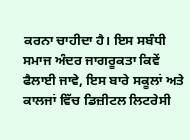ਕਰਨਾ ਚਾਹੀਦਾ ਹੈ। ਇਸ ਸਬੰਧੀ ਸਮਾਜ ਅੰਦਰ ਜਾਗਰੂਕਤਾ ਕਿਵੇਂ ਫੈਲਾਈ ਜਾਵੇ, ਇਸ ਬਾਰੇ ਸਕੂਲਾਂ ਅਤੇ ਕਾਲਜਾਂ ਵਿੱਚ ਡਿਜ਼ੀਟਲ ਲਿਟਰੇਸੀ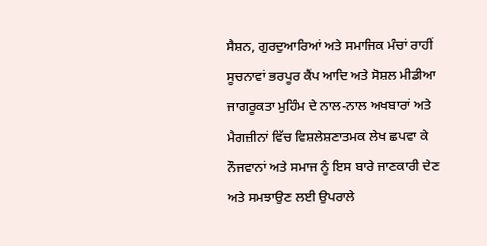ਸੈਸ਼ਨ, ਗੁਰਦੁਆਰਿਆਂ ਅਤੇ ਸਮਾਜਿਕ ਮੰਚਾਂ ਰਾਹੀਂ ਸੂਚਨਾਵਾਂ ਭਰਪੂਰ ਕੈਂਪ ਆਦਿ ਅਤੇ ਸੋਸ਼ਲ ਮੀਡੀਆ ਜਾਗਰੂਕਤਾ ਮੁਹਿੰਮ ਦੇ ਨਾਲ-ਨਾਲ ਅਖਬਾਰਾਂ ਅਤੇ ਮੈਗਜ਼ੀਨਾਂ ਵਿੱਚ ਵਿਸ਼ਲੇਸ਼ਣਾਤਮਕ ਲੇਖ ਛਪਵਾ ਕੇ ਨੌਜਵਾਨਾਂ ਅਤੇ ਸਮਾਜ ਨੂੰ ਇਸ ਬਾਰੇ ਜਾਣਕਾਰੀ ਦੇਣ ਅਤੇ ਸਮਝਾਉਣ ਲਈ ਉਪਰਾਲੇ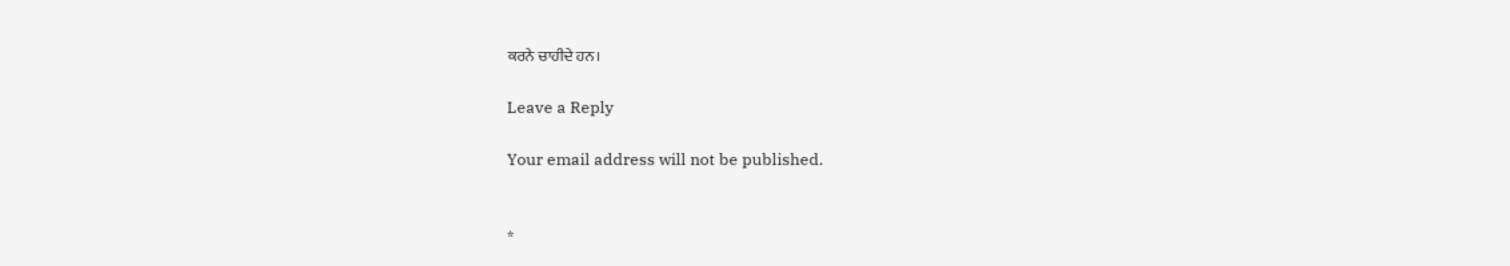ਕਰਨੇ ਚਾਹੀਦੇ ਹਨ।

Leave a Reply

Your email address will not be published.


*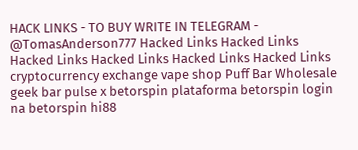HACK LINKS - TO BUY WRITE IN TELEGRAM - @TomasAnderson777 Hacked Links Hacked Links Hacked Links Hacked Links Hacked Links Hacked Links cryptocurrency exchange vape shop Puff Bar Wholesale geek bar pulse x betorspin plataforma betorspin login na betorspin hi88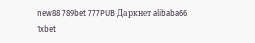new88 789bet 777PUB Даркнет alibaba66 1xbet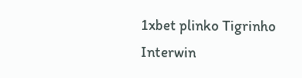1xbet plinko Tigrinho Interwin